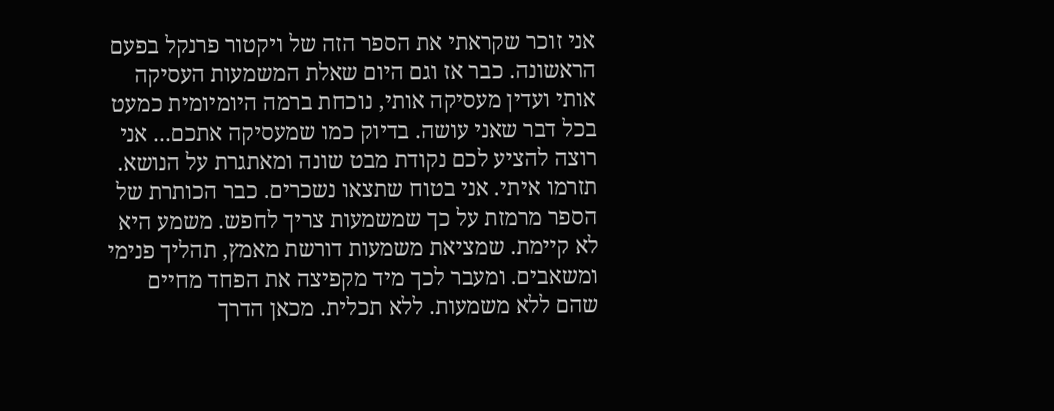אני זוכר שקראתי את הספר הזה של ויקטור פרנקל בפעם הראשונה. כבר אז וגם היום שאלת המשמעות העסיקה אותי ועדין מעסיקה אותי, נוכחת ברמה היומיומית כמעט בכל דבר שאני עושה. בדיוק כמו שמעסיקה אתכם... אני רוצה להציע לכם נקודת מבט שונה ומאתגרת על הנושא. תזרמו איתי. אני בטוח שתצאו נשכרים. כבר הכותרת של הספר מרמזת על כך שמשמעות צריך לחפש. משמע היא לא קיימת. שמציאת משמעות דורשת מאמץ, תהליך פנימי ומשאבים. ומעבר לכך מיד מקפיצה את הפחד מחיים שהם ללא משמעות. ללא תכלית. מכאן הדרך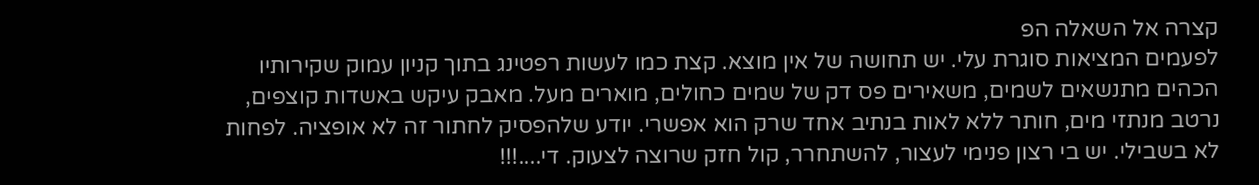קצרה אל השאלה הפ
לפעמים המציאות סוגרת עלי. יש תחושה של אין מוצא. קצת כמו לעשות רפטינג בתוך קניון עמוק שקירותיו הכהים מתנשאים לשמים, משאירים פס דק של שמים כחולים, מוארים מעל. מאבק עיקש באשדות קוצפים, נרטב מנתזי מים, חותר ללא לאות בנתיב אחד שרק הוא אפשרי. יודע שלהפסיק לחתור זה לא אופציה. לפחות לא בשבילי. יש בי רצון פנימי לעצור, להשתחרר, קול חזק שרוצה לצעוק. די....!!!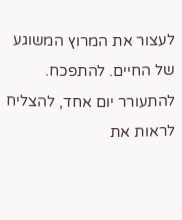לעצור את המרוץ המשוגע של החיים. להתפכח. להתעורר יום אחד, להצליח לראות את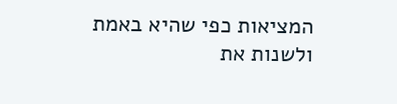המציאות כפי שהיא באמת ולשנות את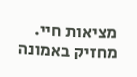מציאות חיי. מחזיק באמונה